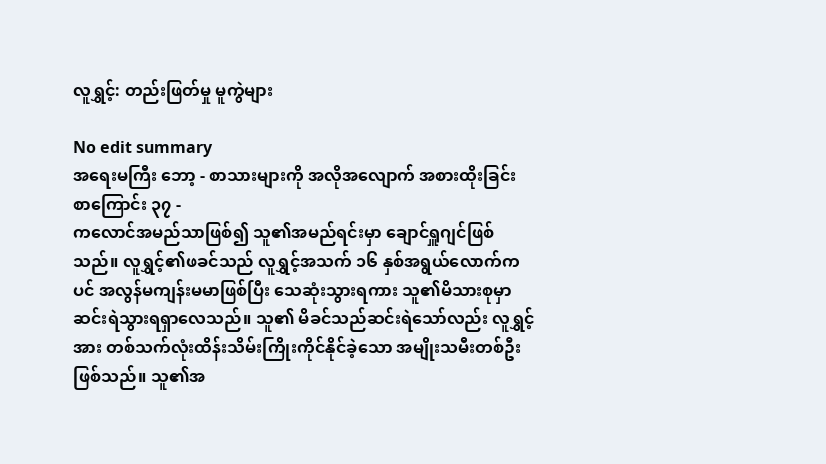လူရွှင့်: တည်းဖြတ်မှု မူကွဲများ

No edit summary
အရေးမကြီး ဘော့ - စာသားများကို အလိုအလျောက် အစားထိုးခြင်း
စာကြောင်း ၃၇ -
ကလောင်အမည်သာဖြစ်၍ သူ၏အမည်ရင်းမှာ ချောင်ရှူဂျင်ဖြစ်သည်။ လူရွှင့်၏ဖခင်သည် လူရွှင့်အသက် ၁၆ နှစ်အရွယ်လောက်ကပင် အလွန်မကျန်းမမာဖြစ်ပြီး သေဆုံးသွားရကား သူ၏မိသားစုမှာ ဆင်းရဲသွားရရှာလေသည်။ သူ၏ မိခင်သည်ဆင်းရဲသော်လည်း လူရွှင့်အား တစ်သက်လုံးထိန်းသိမ်းကြိုးကိုင်နိုင်ခဲ့သော အမျိုးသမီးတစ်ဦးဖြစ်သည်။ သူ၏အ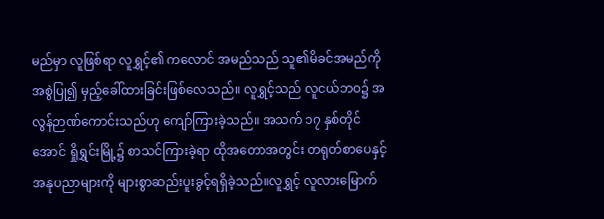မည်မှာ လူဖြစ်ရာ လူရွှင့်၏ ကလောင် အမည်သည် သူ၏မိခင်အမည်ကို အစွဲပြု၍ မှည့်ခေါ်ထားခြင်းဖြစ်လေသည်။ လူရွှင့်သည် လူငယ်ဘဝ၌ အလွန်ဉာဏ်ကောင်းသည်ဟု ကျော်ကြားခဲ့သည်။ အသက် ၁၇ နှစ်တိုင်အောင် ရှိုရွှင်းမြို့၌ စာသင်ကြားခဲ့ရာ ထိုအတောအတွင်း တရုတ်စာပေနှင့် အနုပညာများကို များစွာဆည်းပူးခွင့်ရရှိခဲ့သည်။လူရွှင့် လူလားမြောက်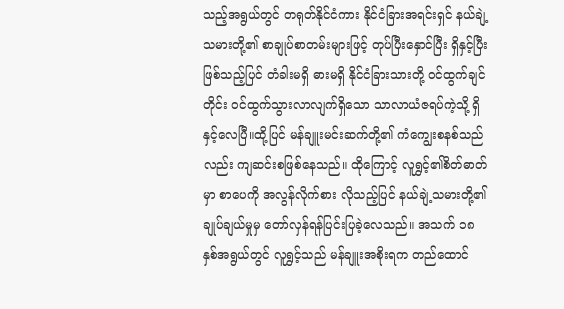သည့်အရွယ်တွင် တရုတ်နိုင်ငံကား နိုင်ငံခြားအရင်းရှင် နယ်ချဲ့သမားတို့၏ စာချုပ်စာတမ်းများဖြင့် တုပ်ပြီးနှောင်ပြီး ရှိနှင့်ပြီးဖြစ်သည့်ပြင် တံခါးမရှိ ဓားမရှိ နိုင်ငံခြားသားတို့ ဝင်ထွက်ချင်တိုင်း ဝင်ထွက်သွားလာလျက်ရှိသော သာလာယံဇရပ်ကဲ့သို့ ရှိနှင့်လေပြီ။ထို့ပြင် မန်ချူးမင်းဆက်တို့၏ ကံကျွေးစနစ်သည်လည်း ကျဆင်းစဖြစ်နေသည်။ ထိုကြောင့် လူရွှင့်၏စိတ်ဓာတ်မှာ စာပေကို အလွန်လိုက်စား လိုသည့်ပြင် နယ်ချဲ့သမားတို့၏ချုပ်ချယ်မှုမှ တော်လှန်ရန်ပြင်းပြခဲ့လေသည်။ အသက် ၁၈ နှစ်အရွယ်တွင် လူရွှင့်သည် မန်ချူးအစိုးရက တည်ထောင်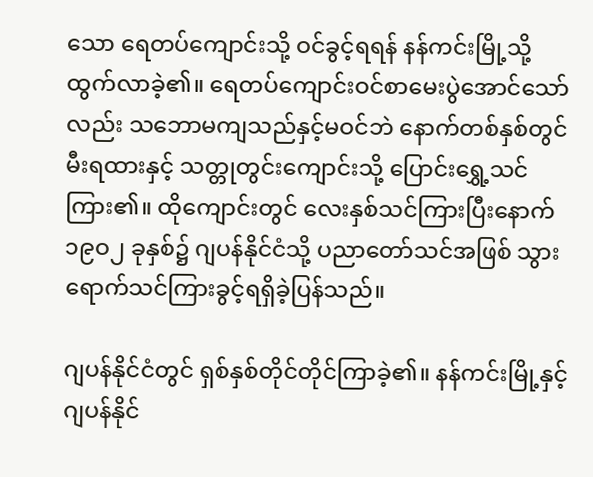သော ရေတပ်ကျောင်းသို့ ဝင်ခွင့်ရရန် နန်ကင်းမြို့သို့ ထွက်လာခဲ့၏။ ရေတပ်ကျောင်းဝင်စာမေးပွဲအောင်သော်လည်း သဘောမကျသည်နှင့်မဝင်ဘဲ နောက်တစ်နှစ်တွင် မီးရထားနှင့် သတ္တုတွင်းကျောင်းသို့ ပြောင်းရွှေ့သင်ကြား၏။ ထိုကျောင်းတွင် လေးနှစ်သင်ကြားပြီးနောက် ၁၉ဝ၂ ခုနှစ်၌ ဂျပန်နိုင်ငံသို့ ပညာတော်သင်အဖြစ် သွားရောက်သင်ကြားခွင့်ရရှိခဲ့ပြန်သည်။

ဂျပန်နိုင်ငံတွင် ရှစ်နှစ်တိုင်တိုင်ကြာခဲ့၏။ နန်ကင်းမြို့နှင့် ဂျပန်နိုင်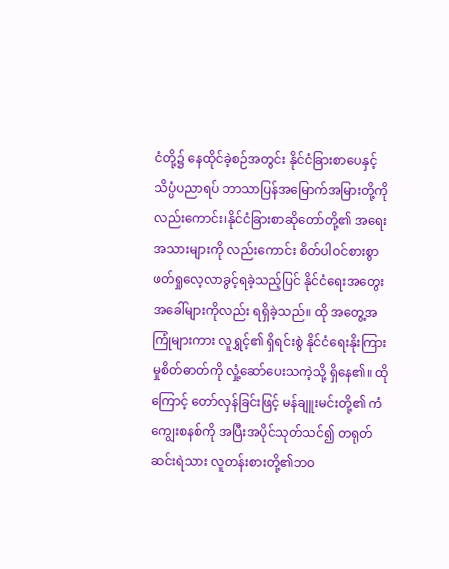ငံတို့၌ နေထိုင်ခဲ့စဉ်အတွင်း နိုင်ငံခြားစာပေနှင့် သိပ္ပံပညာရပ် ဘာသာပြန်အမြောက်အမြားတို့ကိုလည်းကောင်း၊နိုင်ငံခြားစာဆိုတော်တို့၏ အရေးအသားများကို လည်းကောင်း စိတ်ပါဝင်စားစွာ ဖတ်ရှုလေ့လာခွင့်ရခဲ့သည့်ပြင် နိုင်ငံရေးအတွေးအခေါ်များကိုလည်း ရရှိခဲ့သည်။ ထို အတွေ့အကြုံများကား လူရွှင့်၏ ရှိရင်းစွဲ နိုင်ငံရေးနိုးကြားမှုစိတ်ဓာတ်ကို လှုံ့ဆော်ပေးသကဲ့သို့ ရှိနေ၏။ ထိုကြောင့် တော်လှန်ခြင်းဖြင့် မန်ချူးမင်းတို့၏ ကံကျွေးစနစ်ကို အပြီးအပိုင်သုတ်သင်၍ တရုတ်ဆင်းရဲသား လူတန်းစားတို့၏ဘဝ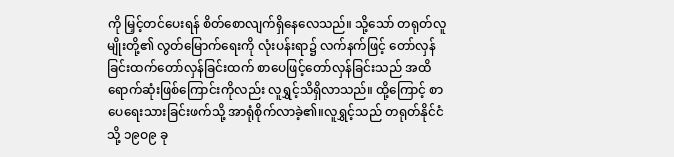ကို မြှင့်တင်ပေးရန် စိတ်စောလျက်ရှိနေလေသည်။ သို့သော် တရုတ်လူမျိုးတို့၏ လွတ်မြောက်ရေးကို လုံးပန်းရာ၌ လက်နက်ဖြင့် တော်လှန်ခြင်းထက်တော်လှန်ခြင်းထက် စာပေဖြင့်တော်လှန်ခြင်းသည် အထိရောက်ဆုံးဖြစ်ကြောင်းကိုလည်း လူရွှင့်သိရှိလာသည်။ ထို့ကြောင့် စာပေရေးသားခြင်းဖက်သို့ အာရုံစိုက်လာခဲ့၏။လူရွှင့်သည် တရုတ်နိုင်ငံသို့ ၁၉ဝ၉ ခု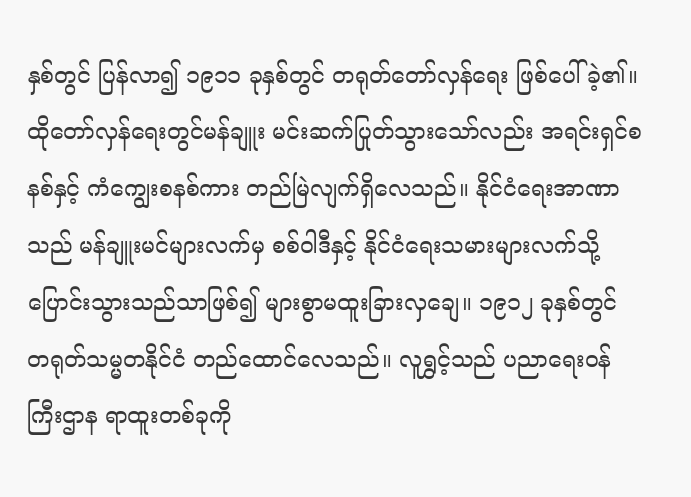နှစ်တွင် ပြန်လာ၍ ၁၉၁၁ ခုနှစ်တွင် တရုတ်တော်လှန်ရေး ဖြစ်ပေါ်ခဲ့၏။ ထိုတော်လှန်ရေးတွင်မန်ချူး မင်းဆက်ပြုတ်သွားသော်လည်း အရင်းရှင်စနစ်နှင့် ကံကျွေးစနစ်ကား တည်မြဲလျက်ရှိလေသည်။ နိုင်ငံရေးအာဏာသည် မန်ချူးမင်များလက်မှ စစ်ဝါဒီနှင့် နိုင်ငံရေးသမားများလက်သို့ပြောင်းသွားသည်သာဖြစ်၍ များစွာမထူးခြားလှချေ။ ၁၉၁၂ ခုနှစ်တွင် တရုတ်သမ္မတနိုင်ငံ တည်ထောင်လေသည်။ လူရွှင့်သည် ပညာရေးဝန်ကြီးဌာန ရာထူးတစ်ခုကို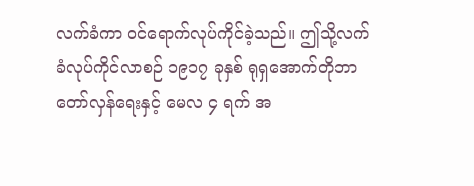လက်ခံကာ ဝင်ရောက်လုပ်ကိုင်ခဲ့သည်။ ဤသို့လက်ခံလုပ်ကိုင်လာစဉ် ၁၉၁၇ ခုနှစ် ရုရှအောက်တိုဘာတော်လှန်ရေးနှင့် မေလ ၄ ရက် အ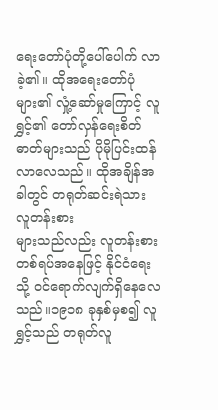ရေးတော်ပုံတို့ပေါ်ပေါက် လာခဲ့၏။ ထိုအရေးတော်ပုံများ၏ လှုံ့ဆော်မှုကြောင့် လူရွှင့်၏ တော်လှန်ရေးစိတ်ဓာတ်များသည် ပိုမိုပြင်းထန်လာလေသည်။ ထိုအချိန်အခါတွင် တရုတ်ဆင်းရဲသား လူတန်းစား
များသည်လည်း လူတန်းစားတစ်ရပ်အနေဖြင့် နိုင်ငံရေးသို့ ဝင်ရောက်လျက်ရှိနေလေသည်။၁၉၁၈ ခုနှစ်မှစ၍ လူရွှင့်သည် တရုတ်လူ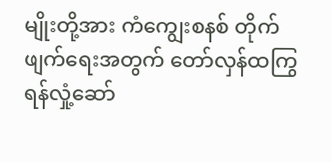မျိုးတို့အား ကံကျွေးစနစ် တိုက်ဖျက်ရေးအတွက် တော်လှန်ထကြွ ရန်လှုံ့ဆော်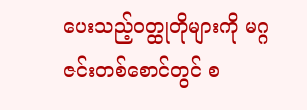ပေးသည့်ဝတ္ထုတိုများကို မဂ္ဂဇင်းတစ်စောင်တွင် စ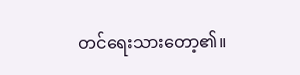တင်ရေးသားတော့၏။